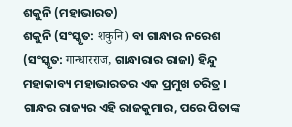ଶକୁନି (ମହାଭାରତ)
ଶକୁନି (ସଂସ୍କୃତ: शकुनि) ବା ଗାନ୍ଧାର ନରେଶ (ସଂସ୍କୃତ: गान्धारराज, ଗାନ୍ଧାରାର ରାଜା) ହିନ୍ଦୁ ମହାକାବ୍ୟ ମହାଭାରତର ଏକ ପ୍ରମୁଖ ଚରିତ୍ର । ଗାନ୍ଧର ରାଜ୍ୟର ଏହି ରାଜକୁମାର, ପରେ ପିତାଙ୍କ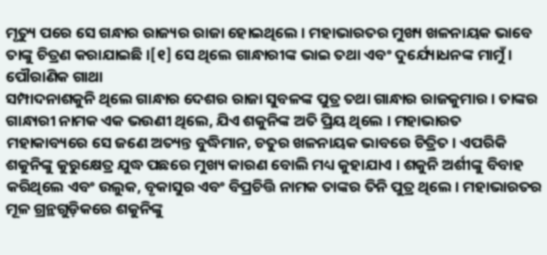ମୃତ୍ୟୁ ପରେ ସେ ଗନ୍ଧାର ରାଜ୍ୟର ରାଜା ହୋଇଥିଲେ । ମହାଭାରତର ମୁଖ୍ୟ ଖଳନାୟକ ଭାବେ ତାଙ୍କୁ ଚିତ୍ରଣ କରାଯାଇଛି ।[୧] ସେ ଥିଲେ ଗାନ୍ଧାରୀଙ୍କ ଭାଇ ତଥା ଏବଂ ଦୁର୍ଯ୍ୟୋଧନଙ୍କ ମାମୁଁ ।
ପୌରାଣିକ ଗାଥା
ସମ୍ପାଦନାଶକୁନି ଥିଲେ ଗାନ୍ଧାର ଦେଶର ରାଜା ସୁବଳଙ୍କ ପୁତ୍ର ତଥା ଗାନ୍ଧାର ରାଜକୁମାର । ତାଙ୍କର ଗାନ୍ଧାରୀ ନାମକ ଏକ ଭଉଣୀ ଥିଲେ, ଯିଏ ଶକୁନିଙ୍କ ଅତି ପ୍ରିୟ ଥିଲେ । ମହାଭାରତ ମହାକାବ୍ୟରେ ସେ ଜଣେ ଅତ୍ୟନ୍ତ ବୁଦ୍ଧିମାନ, ଚତୁର ଖଳନାୟକ ଭାବରେ ଚିତ୍ରିତ । ଏପରିକି ଶକୁନିଙ୍କୁ କୁରୁକ୍ଷେତ୍ର ଯୁଦ୍ଧ ପଛରେ ମୁଖ୍ୟ କାରଣ ବୋଲି ମଧ୍ୟ କୁହାଯାଏ । ଶକୁନି ଅର୍ଶୀଙ୍କୁ ବିବାହ କରିଥିଲେ ଏବଂ ଉଲୁକ, ବୃକାସୁର ଏବଂ ବିପ୍ରଚିତ୍ତି ନାମକ ତାଙ୍କର ତିନି ପୁତ୍ର ଥିଲେ । ମହାଭାରତର ମୂଳ ଗ୍ରନ୍ଥଗୁଡ଼ିକରେ ଶକୁନିଙ୍କୁ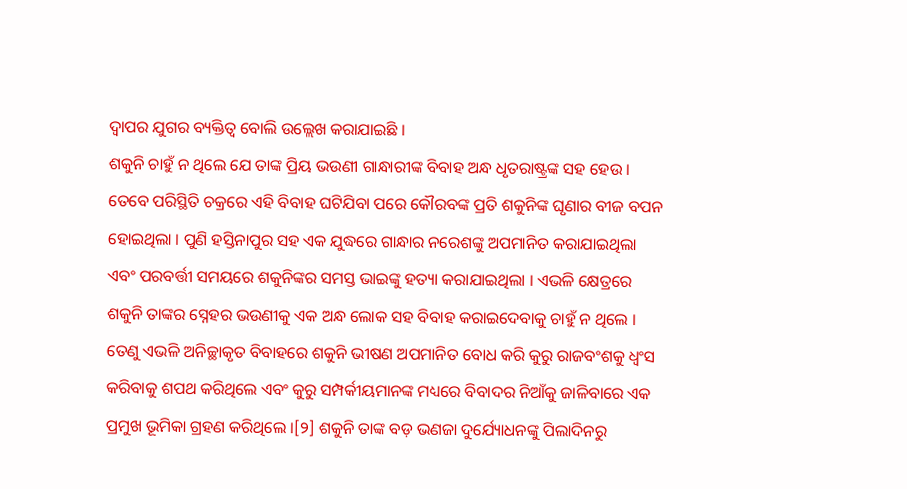ଦ୍ୱାପର ଯୁଗର ବ୍ୟକ୍ତିତ୍ୱ ବୋଲି ଉଲ୍ଲେଖ କରାଯାଇଛି ।
ଶକୁନି ଚାହୁଁ ନ ଥିଲେ ଯେ ତାଙ୍କ ପ୍ରିୟ ଭଉଣୀ ଗାନ୍ଧାରୀଙ୍କ ବିବାହ ଅନ୍ଧ ଧୃତରାଷ୍ଟ୍ରଙ୍କ ସହ ହେଉ । ତେବେ ପରିସ୍ଥିତି ଚକ୍ରରେ ଏହି ବିବାହ ଘଟିଯିବା ପରେ କୌରବଙ୍କ ପ୍ରତି ଶକୁନିଙ୍କ ଘୃଣାର ବୀଜ ବପନ ହୋଇଥିଲା । ପୁଣି ହସ୍ତିନାପୁର ସହ ଏକ ଯୁଦ୍ଧରେ ଗାନ୍ଧାର ନରେଶଙ୍କୁ ଅପମାନିତ କରାଯାଇଥିଲା ଏବଂ ପରବର୍ତ୍ତୀ ସମୟରେ ଶକୁନିଙ୍କର ସମସ୍ତ ଭାଇଙ୍କୁ ହତ୍ୟା କରାଯାଇଥିଲା । ଏଭଳି କ୍ଷେତ୍ରରେ ଶକୁନି ତାଙ୍କର ସ୍ନେହର ଭଉଣୀକୁ ଏକ ଅନ୍ଧ ଲୋକ ସହ ବିବାହ କରାଇଦେବାକୁ ଚାହୁଁ ନ ଥିଲେ । ତେଣୁ ଏଭଳି ଅନିଚ୍ଛାକୃତ ବିବାହରେ ଶକୁନି ଭୀଷଣ ଅପମାନିତ ବୋଧ କରି କୁରୁ ରାଜବଂଶକୁ ଧ୍ୱଂସ କରିବାକୁ ଶପଥ କରିଥିଲେ ଏବଂ କୁରୁ ସମ୍ପର୍କୀୟମାନଙ୍କ ମଧ୍ୟରେ ବିବାଦର ନିଆଁକୁ ଜାଳିବାରେ ଏକ ପ୍ରମୁଖ ଭୂମିକା ଗ୍ରହଣ କରିଥିଲେ ।[୨] ଶକୁନି ତାଙ୍କ ବଡ଼ ଭଣଜା ଦୁର୍ଯ୍ୟୋଧନଙ୍କୁ ପିଲାଦିନରୁ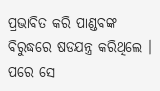ପ୍ରଭାବିତ କରି ପାଣ୍ଡବଙ୍କ ବିରୁଦ୍ଧରେ ଷଡଯନ୍ତ୍ର କରିଥିଲେ । ପରେ ସେ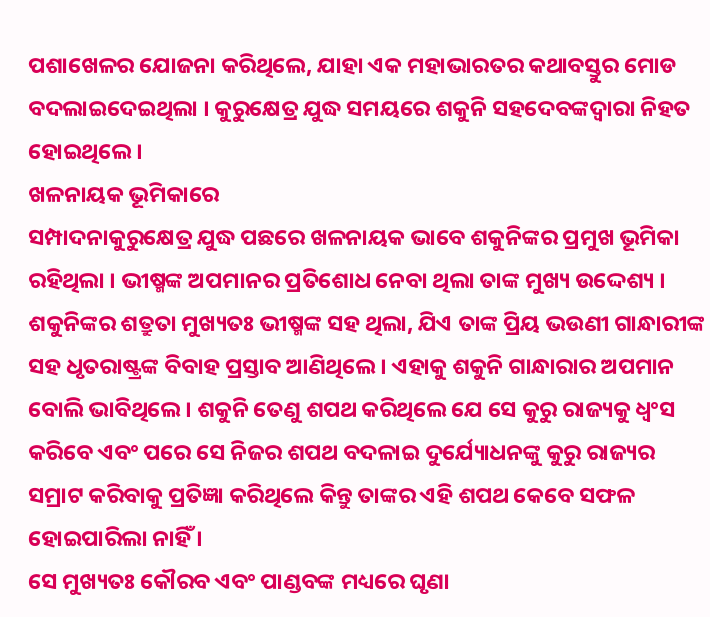ପଶାଖେଳର ଯୋଜନା କରିଥିଲେ, ଯାହା ଏକ ମହାଭାରତର କଥାବସ୍ତୁର ମୋଡ ବଦଲାଇଦେଇଥିଲା । କୁରୁକ୍ଷେତ୍ର ଯୁଦ୍ଧ ସମୟରେ ଶକୁନି ସହଦେବଙ୍କଦ୍ୱାରା ନିହତ ହୋଇଥିଲେ ।
ଖଳନାୟକ ଭୂମିକାରେ
ସମ୍ପାଦନାକୁରୁକ୍ଷେତ୍ର ଯୁଦ୍ଧ ପଛରେ ଖଳନାୟକ ଭାବେ ଶକୁନିଙ୍କର ପ୍ରମୁଖ ଭୂମିକା ରହିଥିଲା । ଭୀଷ୍ମଙ୍କ ଅପମାନର ପ୍ରତିଶୋଧ ନେବା ଥିଲା ତାଙ୍କ ମୁଖ୍ୟ ଉଦ୍ଦେଶ୍ୟ । ଶକୁନିଙ୍କର ଶତ୍ରୁତା ମୁଖ୍ୟତଃ ଭୀଷ୍ମଙ୍କ ସହ ଥିଲା, ଯିଏ ତାଙ୍କ ପ୍ରିୟ ଭଉଣୀ ଗାନ୍ଧାରୀଙ୍କ ସହ ଧୃତରାଷ୍ଟ୍ରଙ୍କ ବିବାହ ପ୍ରସ୍ତାବ ଆଣିଥିଲେ । ଏହାକୁ ଶକୁନି ଗାନ୍ଧାରାର ଅପମାନ ବୋଲି ଭାବିଥିଲେ । ଶକୁନି ତେଣୁ ଶପଥ କରିଥିଲେ ଯେ ସେ କୁରୁ ରାଜ୍ୟକୁ ଧ୍ୱଂସ କରିବେ ଏବଂ ପରେ ସେ ନିଜର ଶପଥ ବଦଳାଇ ଦୁର୍ଯ୍ୟୋଧନଙ୍କୁ କୁରୁ ରାଜ୍ୟର ସମ୍ରାଟ କରିବାକୁ ପ୍ରତିଜ୍ଞା କରିଥିଲେ କିନ୍ତୁ ତାଙ୍କର ଏହି ଶପଥ କେବେ ସଫଳ ହୋଇପାରିଲା ନାହିଁ ।
ସେ ମୁଖ୍ୟତଃ କୌରବ ଏବଂ ପାଣ୍ଡବଙ୍କ ମଧ୍ୟରେ ଘୃଣା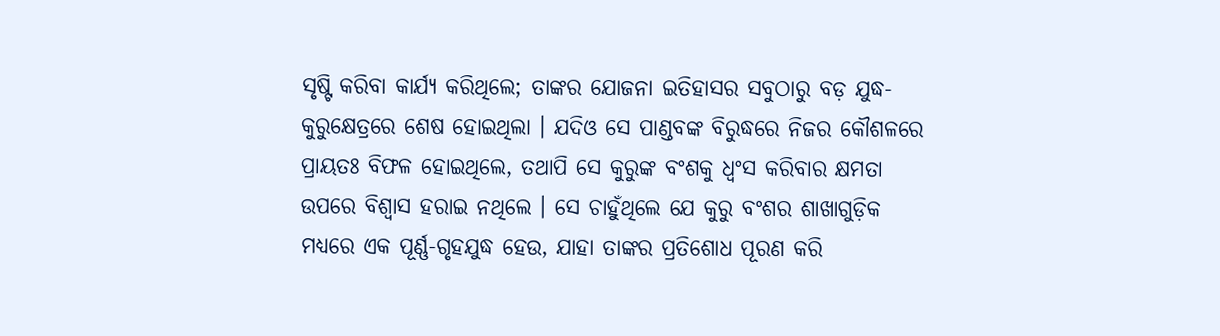ସୃଷ୍ଟି କରିବା କାର୍ଯ୍ୟ କରିଥିଲେ; ତାଙ୍କର ଯୋଜନା ଇତିହାସର ସବୁଠାରୁ ବଡ଼ ଯୁଦ୍ଧ- କୁରୁକ୍ଷେତ୍ରରେ ଶେଷ ହୋଇଥିଲା । ଯଦିଓ ସେ ପାଣ୍ଡବଙ୍କ ବିରୁଦ୍ଧରେ ନିଜର କୌଶଳରେ ପ୍ରାୟତଃ ବିଫଳ ହୋଇଥିଲେ, ତଥାପି ସେ କୁରୁଙ୍କ ବଂଶକୁ ଧ୍ୱଂସ କରିବାର କ୍ଷମତା ଉପରେ ବିଶ୍ୱାସ ହରାଇ ନଥିଲେ । ସେ ଚାହୁଁଥିଲେ ଯେ କୁରୁ ବଂଶର ଶାଖାଗୁଡ଼ିକ ମଧ୍ୟରେ ଏକ ପୂର୍ଣ୍ଣ-ଗୃହଯୁଦ୍ଧ ହେଉ, ଯାହା ତାଙ୍କର ପ୍ରତିଶୋଧ ପୂରଣ କରି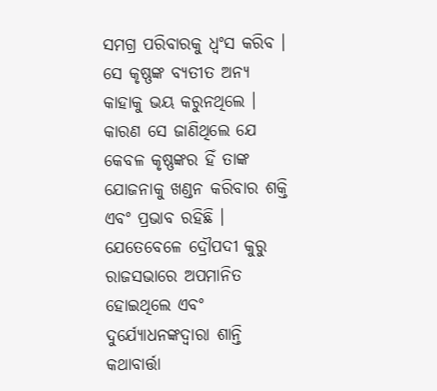ସମଗ୍ର ପରିବାରକୁ ଧ୍ୱଂସ କରିବ । ସେ କୃଷ୍ଣଙ୍କ ବ୍ୟତୀତ ଅନ୍ୟ କାହାକୁ ଭୟ କରୁନଥିଲେ । କାରଣ ସେ ଜାଣିଥିଲେ ଯେ କେବଳ କୃଷ୍ଣଙ୍କର ହିଁ ତାଙ୍କ ଯୋଜନାକୁ ଖଣ୍ଡନ କରିବାର ଶକ୍ତି ଏବଂ ପ୍ରଭାବ ରହିଛି । ଯେତେବେଳେ ଦ୍ରୌପଦୀ କୁରୁ ରାଜସଭାରେ ଅପମାନିତ ହୋଇଥିଲେ ଏବଂ ଦୁର୍ଯ୍ୟୋଧନଙ୍କଦ୍ୱାରା ଶାନ୍ତି କଥାବାର୍ତ୍ତା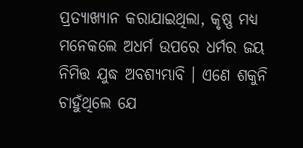ପ୍ରତ୍ୟାଖ୍ୟାନ କରାଯାଇଥିଲା, କୃଷ୍ଣ ମଧ୍ୟ ମନେକଲେ ଅଧର୍ମ ଉପରେ ଧର୍ମର ଜୟ ନିମିତ୍ତ ଯୁଦ୍ଧ ଅବଶ୍ୟମ୍ଭାବି । ଏଣେ ଶକୁନି ଚାହୁଁଥିଲେ ଯେ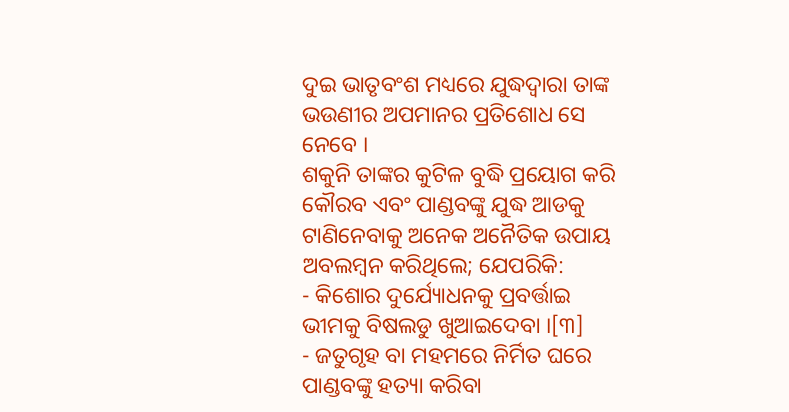ଦୁଇ ଭାତୃବଂଶ ମଧ୍ୟରେ ଯୁଦ୍ଧଦ୍ୱାରା ତାଙ୍କ ଭଉଣୀର ଅପମାନର ପ୍ରତିଶୋଧ ସେ ନେବେ ।
ଶକୁନି ତାଙ୍କର କୁଟିଳ ବୁଦ୍ଧି ପ୍ରୟୋଗ କରି କୌରବ ଏବଂ ପାଣ୍ଡବଙ୍କୁ ଯୁଦ୍ଧ ଆଡକୁ ଟାଣିନେବାକୁ ଅନେକ ଅନୈତିକ ଉପାୟ ଅବଲମ୍ବନ କରିଥିଲେ; ଯେପରିକି:
- କିଶୋର ଦୁର୍ଯ୍ୟୋଧନକୁ ପ୍ରବର୍ତ୍ତାଇ ଭୀମକୁ ବିଷଲଡୁ ଖୁଆଇଦେବା ।[୩]
- ଜତୁଗୃହ ବା ମହମରେ ନିର୍ମିତ ଘରେ ପାଣ୍ଡବଙ୍କୁ ହତ୍ୟା କରିବା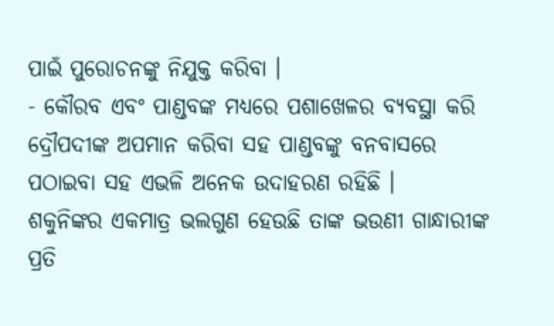ପାଇଁ ପୁରୋଚନଙ୍କୁ ନିଯୁକ୍ତ କରିବା ।
- କୌରବ ଏବଂ ପାଣ୍ଡବଙ୍କ ମଧ୍ୟରେ ପଶାଖେଳର ବ୍ୟବସ୍ଥା କରି ଦ୍ରୌପଦୀଙ୍କ ଅପମାନ କରିବା ସହ ପାଣ୍ଡବଙ୍କୁ ବନବାସରେ ପଠାଇବା ସହ ଏଭଳି ଅନେକ ଉଦାହରଣ ରହିଛି ।
ଶକୁନିଙ୍କର ଏକମାତ୍ର ଭଲଗୁଣ ହେଉଛି ତାଙ୍କ ଭଉଣୀ ଗାନ୍ଧାରୀଙ୍କ ପ୍ରତି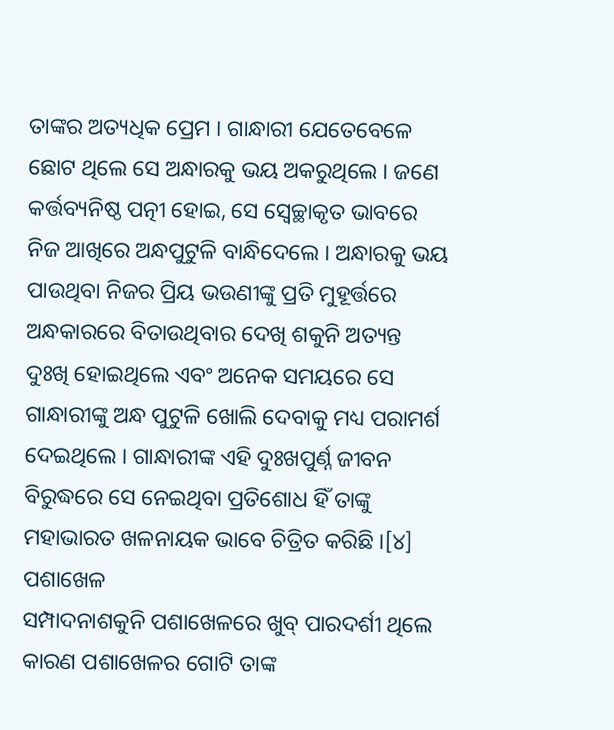ତାଙ୍କର ଅତ୍ୟଧିକ ପ୍ରେମ । ଗାନ୍ଧାରୀ ଯେତେବେଳେ ଛୋଟ ଥିଲେ ସେ ଅନ୍ଧାରକୁ ଭୟ ଅକରୁଥିଲେ । ଜଣେ କର୍ତ୍ତବ୍ୟନିଷ୍ଠ ପତ୍ନୀ ହୋଇ, ସେ ସ୍ବେଚ୍ଛାକୃତ ଭାବରେ ନିଜ ଆଖିରେ ଅନ୍ଧପୁଟୁଳି ବାନ୍ଧିଦେଲେ । ଅନ୍ଧାରକୁ ଭୟ ପାଉଥିବା ନିଜର ପ୍ରିୟ ଭଉଣୀଙ୍କୁ ପ୍ରତି ମୁହୂର୍ତ୍ତରେ ଅନ୍ଧକାରରେ ବିତାଉଥିବାର ଦେଖି ଶକୁନି ଅତ୍ୟନ୍ତ ଦୁଃଖି ହୋଇଥିଲେ ଏବଂ ଅନେକ ସମୟରେ ସେ ଗାନ୍ଧାରୀଙ୍କୁ ଅନ୍ଧ ପୁଟୁଳି ଖୋଲି ଦେବାକୁ ମଧ୍ୟ ପରାମର୍ଶ ଦେଇଥିଲେ । ଗାନ୍ଧାରୀଙ୍କ ଏହି ଦୁଃଖପୁର୍ଣ୍ନ ଜୀବନ ବିରୁଦ୍ଧରେ ସେ ନେଇଥିବା ପ୍ରତିଶୋଧ ହିଁ ତାଙ୍କୁ ମହାଭାରତ ଖଳନାୟକ ଭାବେ ଚିତ୍ରିତ କରିଛି ।[୪]
ପଶାଖେଳ
ସମ୍ପାଦନାଶକୁନି ପଶାଖେଳରେ ଖୁବ୍ ପାରଦର୍ଶୀ ଥିଲେ କାରଣ ପଶାଖେଳର ଗୋଟି ତାଙ୍କ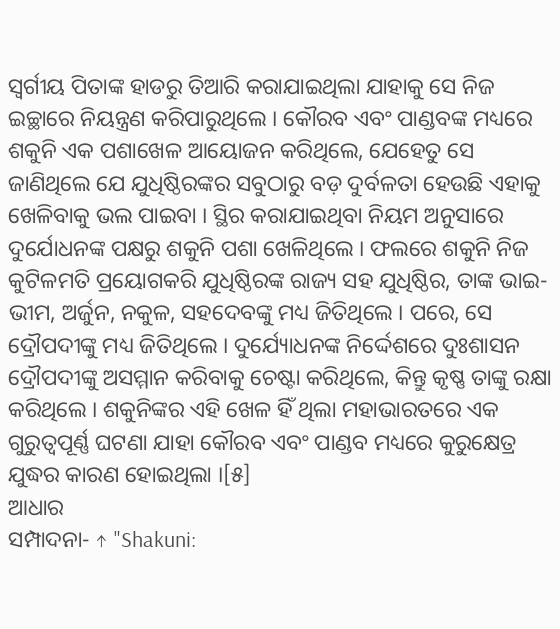ସ୍ୱର୍ଗୀୟ ପିତାଙ୍କ ହାଡରୁ ତିଆରି କରାଯାଇଥିଲା ଯାହାକୁ ସେ ନିଜ ଇଚ୍ଛାରେ ନିୟନ୍ତ୍ରଣ କରିପାରୁଥିଲେ । କୌରବ ଏବଂ ପାଣ୍ଡବଙ୍କ ମଧ୍ୟରେ ଶକୁନି ଏକ ପଶାଖେଳ ଆୟୋଜନ କରିଥିଲେ, ଯେହେତୁ ସେ ଜାଣିଥିଲେ ଯେ ଯୁଧିଷ୍ଠିରଙ୍କର ସବୁଠାରୁ ବଡ଼ ଦୁର୍ବଳତା ହେଉଛି ଏହାକୁ ଖେଳିବାକୁ ଭଲ ପାଇବା । ସ୍ଥିର କରାଯାଇଥିବା ନିୟମ ଅନୁସାରେ ଦୁର୍ଯୋଧନଙ୍କ ପକ୍ଷରୁ ଶକୁନି ପଶା ଖେଳିଥିଲେ । ଫଲରେ ଶକୁନି ନିଜ କୁଟିଳମତି ପ୍ରୟୋଗକରି ଯୁଧିଷ୍ଠିରଙ୍କ ରାଜ୍ୟ ସହ ଯୁଧିଷ୍ଠିର, ତାଙ୍କ ଭାଇ- ଭୀମ, ଅର୍ଜୁନ, ନକୁଳ, ସହଦେବଙ୍କୁ ମଧ୍ୟ ଜିତିଥିଲେ । ପରେ, ସେ ଦ୍ରୌପଦୀଙ୍କୁ ମଧ୍ୟ ଜିତିଥିଲେ । ଦୁର୍ଯ୍ୟୋଧନଙ୍କ ନିର୍ଦ୍ଦେଶରେ ଦୁଃଶାସନ ଦ୍ରୌପଦୀଙ୍କୁ ଅସମ୍ମାନ କରିବାକୁ ଚେଷ୍ଟା କରିଥିଲେ, କିନ୍ତୁ କୃଷ୍ଣ ତାଙ୍କୁ ରକ୍ଷା କରିଥିଲେ । ଶକୁନିଙ୍କର ଏହି ଖେଳ ହିଁ ଥିଲା ମହାଭାରତରେ ଏକ ଗୁରୁତ୍ୱପୂର୍ଣ୍ଣ ଘଟଣା ଯାହା କୌରବ ଏବଂ ପାଣ୍ଡବ ମଧ୍ୟରେ କୁରୁକ୍ଷେତ୍ର ଯୁଦ୍ଧର କାରଣ ହୋଇଥିଲା ।[୫]
ଆଧାର
ସମ୍ପାଦନା- ↑ "Shakuni: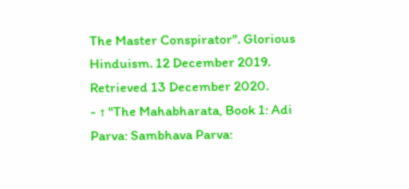The Master Conspirator". Glorious Hinduism. 12 December 2019. Retrieved 13 December 2020.
- ↑ "The Mahabharata, Book 1: Adi Parva: Sambhava Parva: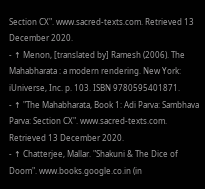Section CX". www.sacred-texts.com. Retrieved 13 December 2020.
- ↑ Menon, [translated by] Ramesh (2006). The Mahabharata : a modern rendering. New York: iUniverse, Inc. p. 103. ISBN 9780595401871.
- ↑ "The Mahabharata, Book 1: Adi Parva: Sambhava Parva: Section CX". www.sacred-texts.com. Retrieved 13 December 2020.
- ↑ Chatterjee, Mallar. "Shakuni & The Dice of Doom". www.books.google.co.in (in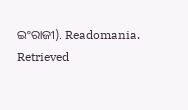ଇଂରାଜୀ). Readomania. Retrieved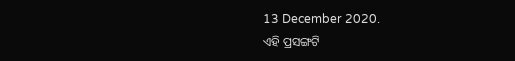13 December 2020.
ଏହି ପ୍ରସଙ୍ଗଟି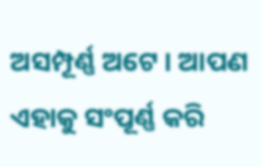ଅସମ୍ପୂର୍ଣ୍ଣ ଅଟେ । ଆପଣ ଏହାକୁ ସଂପୂର୍ଣ୍ଣ କରି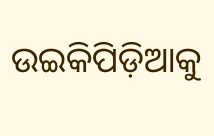ଉଇକିପିଡ଼ିଆକୁ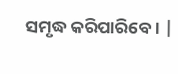ସମୃଦ୍ଧ କରିପାରିବେ । |